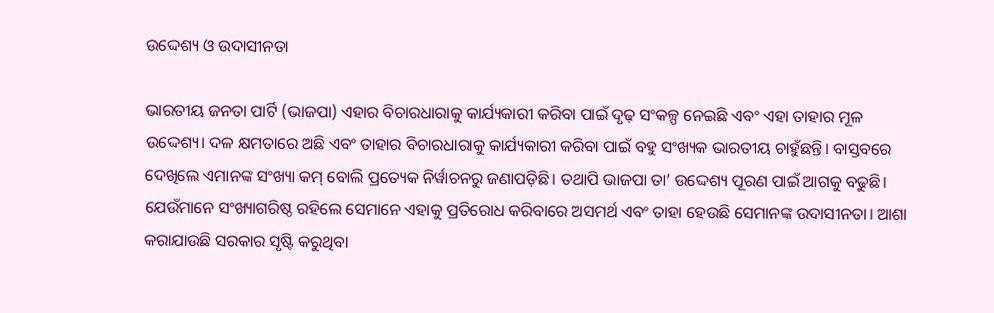ଉଦ୍ଦେଶ୍ୟ ଓ ଉଦାସୀନତା

ଭାରତୀୟ ଜନତା ପାର୍ଟି (ଭାଜପା) ଏହାର ବିଚାରଧାରାକୁ କାର୍ଯ୍ୟକାରୀ କରିବା ପାଇଁ ଦୃଢ଼ ସଂକଳ୍ପ ନେଇଛି ଏବଂ ଏହା ତାହାର ମୂଳ ଉଦ୍ଦେଶ୍ୟ। ଦଳ କ୍ଷମତାରେ ଅଛି ଏବଂ ତାହାର ବିଚାରଧାରାକୁ କାର୍ଯ୍ୟକାରୀ କରିବା ପାଇଁ ବହୁ ସଂଖ୍ୟକ ଭାରତୀୟ ଚାହୁଁଛନ୍ତି। ବାସ୍ତବରେ ଦେଖିଲେ ଏମାନଙ୍କ ସଂଖ୍ୟା କମ୍‌ ବୋଲି ପ୍ରତ୍ୟେକ ନିର୍ୱାଚନରୁ ଜଣାପଡ଼ିଛି। ତଥାପି ଭାଜପା ତା’ ଉଦ୍ଦେଶ୍ୟ ପୂରଣ ପାଇଁ ଆଗକୁ ବଢୁଛି। ଯେଉଁମାନେ ସଂଖ୍ୟାଗରିଷ୍ଠ ରହିଲେ ସେମାନେ ଏହାକୁ ପ୍ରତିରୋଧ କରିବାରେ ଅସମର୍ଥ ଏବଂ ତାହା ହେଉଛି ସେମାନଙ୍କ ଉଦାସୀନତା। ଆଶା କରାଯାଉଛି ସରକାର ସୃଷ୍ଟି କରୁଥିବା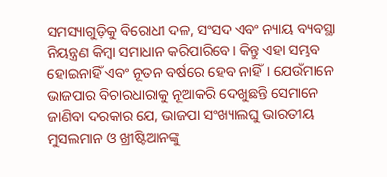ସମସ୍ୟାଗୁଡ଼ିକୁ ବିରୋଧୀ ଦଳ, ସଂସଦ ଏବଂ ନ୍ୟାୟ ବ୍ୟବସ୍ଥା ନିୟନ୍ତ୍ରଣ କିମ୍ୱା ସମାଧାନ କରିପାରିବେ। କିନ୍ତୁ ଏହା ସମ୍ଭବ ହୋଇନାହିଁ ଏବଂ ନୂତନ ବର୍ଷରେ ହେବ ନାହିଁ। ଯେଉଁମାନେ ଭାଜପାର ବିଚାରଧାରାକୁ ନୂଆକରି ଦେଖୁଛନ୍ତି ସେମାନେ ଜାଣିବା ଦରକାର ଯେ, ଭାଜପା ସଂଖ୍ୟାଲଘୁ ଭାରତୀୟ ମୁସଲମାନ ଓ ଖ୍ରୀଷ୍ଟିଆନଙ୍କୁ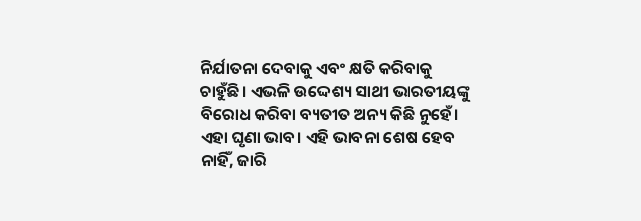ନିର୍ଯାତନା ଦେବାକୁ ଏବଂ କ୍ଷତି କରିବାକୁ ଚାହୁଁଛି। ଏଭଳି ଉଦ୍ଦେଶ୍ୟ ସାଥୀ ଭାରତୀୟଙ୍କୁ ବିରୋଧ କରିବା ବ୍ୟତୀତ ଅନ୍ୟ କିଛି ନୁହେଁ। ଏହା ଘୃଣା ଭାବ। ଏହି ଭାବନା ଶେଷ ହେବ ନାହିଁ, ଜାରି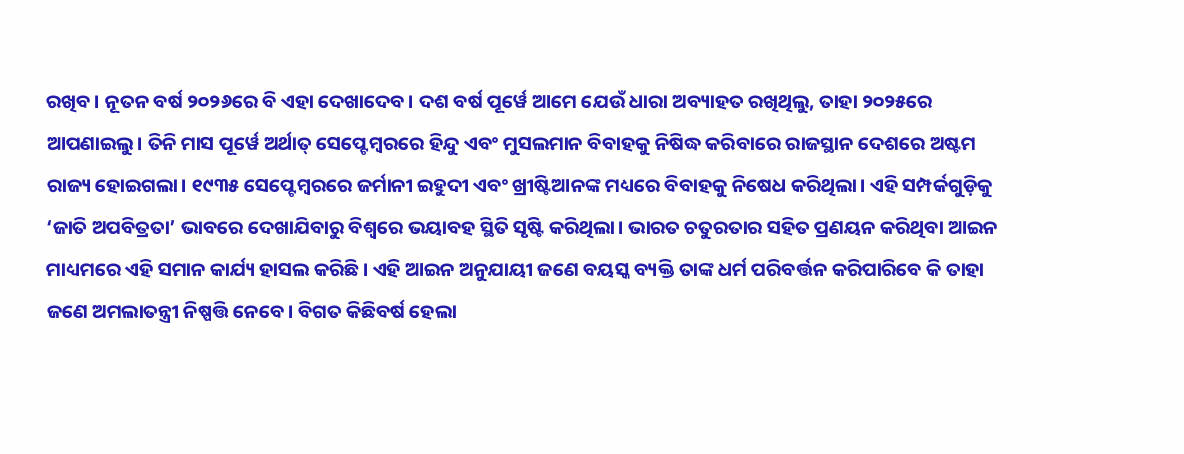ରଖିବ। ନୂତନ ବର୍ଷ ୨୦୨୬ରେ ବି ଏହା ଦେଖାଦେବ। ଦଶ ବର୍ଷ ପୂର୍ୱେ ଆମେ ଯେଉଁ ଧାରା ଅବ୍ୟାହତ ରଖିଥିଲୁ, ତାହା ୨୦୨୫ରେ ଆପଣାଇଲୁ। ତିନି ମାସ ପୂର୍ୱେ ଅର୍ଥାତ୍‌ ସେପ୍ଟେମ୍ୱରରେ ହିନ୍ଦୁ ଏବଂ ମୁସଲମାନ ବିବାହକୁ ନିଷିଦ୍ଧ କରିବାରେ ରାଜସ୍ଥାନ ଦେଶରେ ଅଷ୍ଟମ ରାଜ୍ୟ ହୋଇଗଲା। ୧୯୩୫ ସେପ୍ଟେମ୍ୱରରେ ଜର୍ମାନୀ ଇହୁଦୀ ଏବଂ ଖ୍ରୀଷ୍ଟିଆନଙ୍କ ମଧ୍ୟରେ ବିବାହକୁ ନିଷେଧ କରିଥିଲା। ଏହି ସମ୍ପର୍କଗୁଡ଼ିକୁ ‘ଜାତି ଅପବିତ୍ରତା’ ଭାବରେ ଦେଖାଯିବାରୁ ବିଶ୍ୱରେ ଭୟାବହ ସ୍ଥିତି ସୃଷ୍ଟି କରିଥିଲା। ଭାରତ ଚତୁରତାର ସହିତ ପ୍ରଣୟନ କରିଥିବା ଆଇନ ମାଧ୍ୟମରେ ଏହି ସମାନ କାର୍ଯ୍ୟ ହାସଲ କରିଛି। ଏହି ଆଇନ ଅନୁଯାୟୀ ଜଣେ ବୟସ୍କ ବ୍ୟକ୍ତି ତାଙ୍କ ଧର୍ମ ପରିବର୍ତ୍ତନ କରିପାରିବେ କି ତାହା ଜଣେ ଅମଲାତନ୍ତ୍ରୀ ନିଷ୍ପତ୍ତି ନେବେ। ବିଗତ କିଛିବର୍ଷ ହେଲା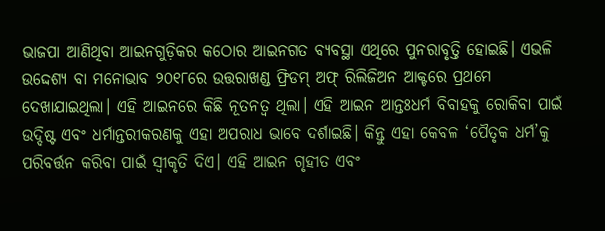ଭାଜପା ଆଣିଥିବା ଆଇନଗୁଡ଼ିକର କଠୋର ଆଇନଗତ ବ୍ୟବସ୍ଥା ଏଥିରେ ପୁନରାବୃତ୍ତି ହୋଇଛି। ଏଭଳି ଉଦ୍ଦେଶ୍ୟ ବା ମନୋଭାବ ୨୦୧୮ରେ ଉତ୍ତରାଖଣ୍ଡ ଫ୍ରିଡମ୍‌ ଅଫ୍‌ ରିଲିଜିଅନ ଆକ୍ଟରେ ପ୍ରଥମେ ଦେଖାଯାଇଥିଲା। ଏହି ଆଇନରେ କିଛି ନୂତନତ୍ୱ ଥିଲା। ଏହି ଆଇନ ଆନ୍ତଃଧର୍ମ ବିବାହକୁ ରୋକିବା ପାଇଁ ଉଦ୍ଦିଷ୍ଟ ଏବଂ ଧର୍ମାନ୍ତରୀକରଣକୁ ଏହା ଅପରାଧ ଭାବେ ଦର୍ଶାଇଛି। କିନ୍ତୁ ଏହା କେବଳ ‘ପୈତୃକ ଧର୍ମ’କୁ ପରିବର୍ତ୍ତନ କରିବା ପାଇଁ ସ୍ୱୀକୃତି ଦିଏ। ଏହି ଆଇନ ଗୃହୀତ ଏବଂ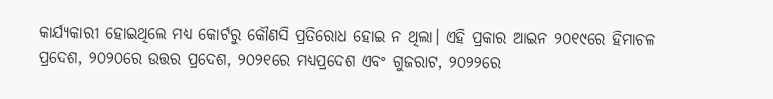କାର୍ଯ୍ୟକାରୀ ହୋଇଥିଲେ ମଧ୍ୟ କୋର୍ଟରୁ କୌଣସି ପ୍ରତିରୋଧ ହୋଇ ନ ଥିଲା। ଏହି ପ୍ରକାର ଆଇନ ୨୦୧୯ରେ ହିମାଚଳ ପ୍ରଦେଶ, ୨୦୨୦ରେ ଉତ୍ତର ପ୍ରଦେଶ, ୨୦୨୧ରେ ମଧ୍ୟପ୍ରଦେଶ ଏବଂ ଗୁଜରାଟ, ୨୦୨୨ରେ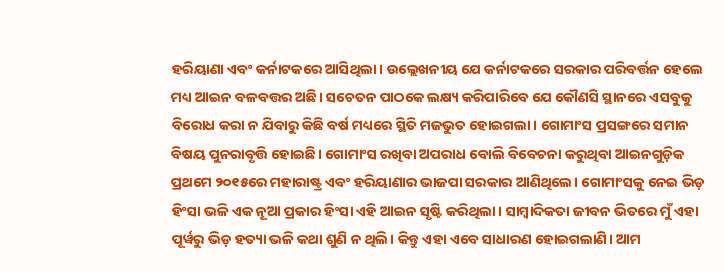ହରିୟାଣା ଏବଂ କର୍ନାଟକରେ ଆସିଥିଲା। ଉଲ୍ଲେଖନୀୟ ଯେ କର୍ନାଟକରେ ସରକାର ପରିବର୍ତ୍ତନ ହେଲେ ମଧ୍ୟ ଆଇନ ବଳବତ୍ତର ଅଛି। ସଚେତନ ପାଠକେ ଲକ୍ଷ୍ୟ କରିପାରିବେ ଯେ କୌଣସି ସ୍ଥାନରେ ଏସବୁକୁ ବିରୋଧ କରା ନ ଯିବାରୁ କିଛି ବର୍ଷ ମଧ୍ୟରେ ସ୍ଥିତି ମଜଭୁତ ହୋଇଗଲା। ଗୋମାଂସ ପ୍ରସଙ୍ଗରେ ସମାନ ବିଷୟ ପୁନରାବୃତ୍ତି ହୋଇଛି। ଗୋମାଂସ ରଖିବା ଅପରାଧ ବୋଲି ବିବେଚନା କରୁଥିବା ଆଇନଗୁଡ଼ିକ ପ୍ରଥମେ ୨୦୧୫ରେ ମହାରାଷ୍ଟ୍ର ଏବଂ ହରିୟାଣାର ଭାଜପା ସରକାର ଆଣିଥିଲେ। ଗୋମାଂସକୁ ନେଇ ଭିଡ଼ ହିଂସା ଭଳି ଏକ ନୂଆ ପ୍ରକାର ହିଂସା ଏହି ଆଇନ ସୃଷ୍ଟି କରିଥିଲା। ସାମ୍ୱାଦିକତା ଜୀବନ ଭିତରେ ମୁଁ ଏହା ପୂର୍ୱରୁ ଭିଡ଼ ହତ୍ୟା ଭଳି କଥା ଶୁଣି ନ ଥିଲି। କିନ୍ତୁ ଏହା ଏବେ ସାଧାରଣ ହୋଇଗଲାଣି। ଆମ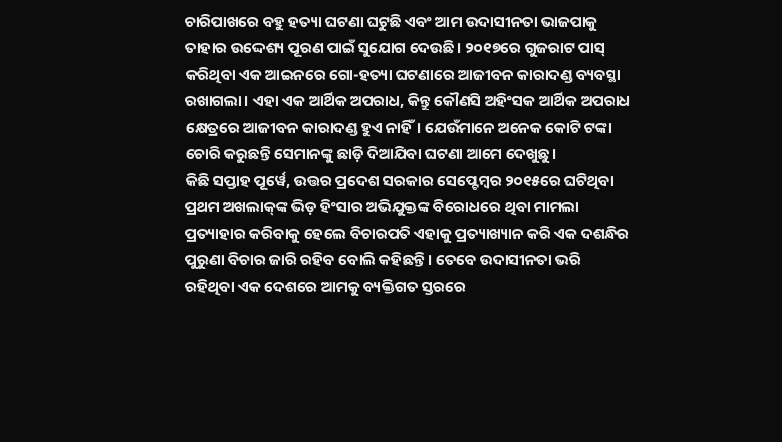ଚାରିପାଖରେ ବହୁ ହତ୍ୟା ଘଟଣା ଘଟୁଛି ଏବଂ ଆମ ଉଦାସୀନତା ଭାଜପାକୁ ତାହାର ଉଦ୍ଦେଶ୍ୟ ପୂରଣ ପାଇଁ ସୁଯୋଗ ଦେଉଛି। ୨୦୧୭ରେ ଗୁଜରାଟ ପାସ୍‌ କରିଥିବା ଏକ ଆଇନରେ ଗୋ-ହତ୍ୟା ଘଟଣାରେ ଆଜୀବନ କାରାଦଣ୍ଡ ବ୍ୟବସ୍ଥା ରଖାଗଲା। ଏହା ଏକ ଆର୍ଥିକ ଅପରାଧ, କିନ୍ତୁ କୌଣସି ଅହିଂସକ ଆର୍ଥିକ ଅପରାଧ କ୍ଷେତ୍ରରେ ଆଜୀବନ କାରାଦଣ୍ଡ ହୁଏ ନାହିଁ। ଯେଉଁମାନେ ଅନେକ କୋଟି ଟଙ୍କା ଚୋରି କରୁଛନ୍ତି ସେମାନଙ୍କୁ ଛାଡ଼ି ଦିଆଯିବା ଘଟଣା ଆମେ ଦେଖୁଛୁ।
କିଛି ସପ୍ତାହ ପୂର୍ୱେ, ଉତ୍ତର ପ୍ରଦେଶ ସରକାର ସେପ୍ଟେମ୍ୱର ୨୦୧୫ରେ ଘଟିଥିବା ପ୍ରଥମ ଅଖଲାକ୍‌ଙ୍କ ଭିଡ଼ ହିଂସାର ଅଭିଯୁକ୍ତଙ୍କ ବିରୋଧରେ ଥିବା ମାମଲା ପ୍ରତ୍ୟାହାର କରିବାକୁ ହେଲେ ବିଚାରପତି ଏହାକୁ ପ୍ରତ୍ୟାଖ୍ୟାନ କରି ଏକ ଦଶନ୍ଧିର ପୁରୁଣା ବିଚାର ଜାରି ରହିବ ବୋଲି କହିଛନ୍ତି। ତେବେ ଉଦାସୀନତା ଭରି ରହିଥିବା ଏକ ଦେଶରେ ଆମକୁ ବ୍ୟକ୍ତିଗତ ସ୍ତରରେ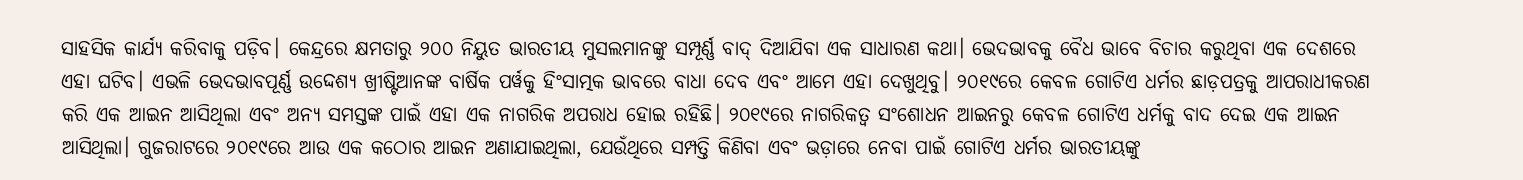ସାହସିକ କାର୍ଯ୍ୟ କରିବାକୁ ପଡ଼ିବ। କେନ୍ଦ୍ରରେ କ୍ଷମତାରୁ ୨୦୦ ନିୟୁତ ଭାରତୀୟ ମୁସଲମାନଙ୍କୁ ସମ୍ପୂର୍ଣ୍ଣ ବାଦ୍‌ ଦିଆଯିବା ଏକ ସାଧାରଣ କଥା। ଭେଦଭାବକୁ ବୈଧ ଭାବେ ବିଚାର କରୁଥିବା ଏକ ଦେଶରେ ଏହା ଘଟିବ। ଏଭଳି ଭେଦଭାବପୂର୍ଣ୍ଣ ଉଦ୍ଦେଶ୍ୟ ଖ୍ରୀଷ୍ଟିଆନଙ୍କ ବାର୍ଷିକ ପର୍ୱକୁ ହିଂସାତ୍ମକ ଭାବରେ ବାଧା ଦେବ ଏବଂ ଆମେ ଏହା ଦେଖୁଥିବୁ। ୨୦୧୯ରେ କେବଳ ଗୋଟିଏ ଧର୍ମର ଛାଡ଼ପତ୍ରକୁ ଆପରାଧୀକରଣ କରି ଏକ ଆଇନ ଆସିଥିଲା ଏବଂ ଅନ୍ୟ ସମସ୍ତଙ୍କ ପାଇଁ ଏହା ଏକ ନାଗରିକ ଅପରାଧ ହୋଇ ରହିଛି। ୨୦୧୯ରେ ନାଗରିକତ୍ୱ ସଂଶୋଧନ ଆଇନରୁ କେବଳ ଗୋଟିଏ ଧର୍ମକୁ ବାଦ ଦେଇ ଏକ ଆଇନ ଆସିଥିଲା। ଗୁଜରାଟରେ ୨୦୧୯ରେ ଆଉ ଏକ କଠୋର ଆଇନ ଅଣାଯାଇଥିଲା, ଯେଉଁଥିରେ ସମ୍ପତ୍ତି କିଣିବା ଏବଂ ଭଡ଼ାରେ ନେବା ପାଇଁ ଗୋଟିଏ ଧର୍ମର ଭାରତୀୟଙ୍କୁ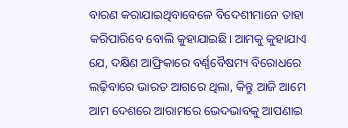ବାରଣ କରାଯାଇଥିବାବେଳେ ବିଦେଶୀମାନେ ତାହା କରିପାରିବେ ବୋଲି କୁହାଯାଇଛି। ଆମକୁ କୁହାଯାଏ ଯେ, ଦକ୍ଷିଣ ଆଫ୍ରିକାରେ ବର୍ଣ୍ଣବୈଷମ୍ୟ ବିରୋଧରେ ଲଢ଼ିବାରେ ଭାରତ ଆଗରେ ଥିଲା, କିନ୍ତୁ ଆଜି ଆମେ ଆମ ଦେଶରେ ଆରାମରେ ଭେଦଭାବକୁ ଆପଣାଇ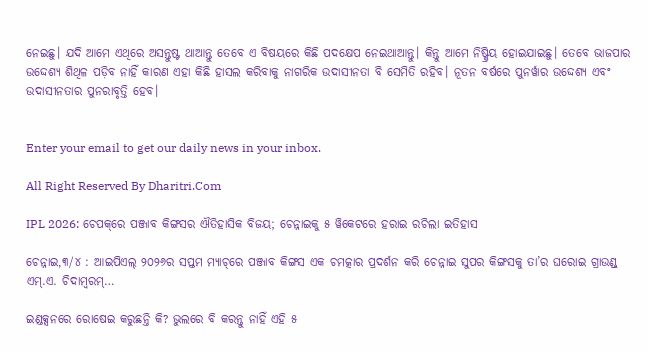ନେଇଛୁ। ଯଦି ଆମେ ଏଥିରେ ଅସନ୍ତୁଷ୍ଟ ଥାଆନ୍ତୁ ତେବେ ଏ ବିଷୟରେ କିଛି ପଦକ୍ଷେପ ନେଇଥାଆନ୍ତୁ। କିନ୍ତୁ ଆମେ ନିଷ୍କ୍ରିୟ ହୋଇଯାଇଛୁ। ତେବେ ଭାଜପାର ଉଦ୍ଦେଶ୍ୟ ଶିଥିଳ ପଡ଼ିବ ନାହିଁ କାରଣ ଏହା କିଛି ହାସଲ କରିବାକୁ ନାଗରିକ ଉଦାସୀନତା ବି ସେମିତି ରହିବ। ନୂତନ ବର୍ଷରେ ପୁନର୍ୱାର ଉଦ୍ଦେଶ୍ୟ ଏବଂ ଉଦାସୀନତାର ପୁନରାବୃତ୍ତି ହେବ।


Enter your email to get our daily news in your inbox.

All Right Reserved By Dharitri.Com

IPL 2026: ଚେପକ୍‌ରେ ପଞ୍ଜାବ କିଙ୍ଗସର ଐତିହାସିକ ବିଜୟ; ଚେନ୍ନାଇକୁ ୫ ୱିକେଟରେ ହରାଇ ରଚିଲା ଇତିହାସ

ଚେନ୍ନାଇ,୩/୪ : ଆଇପିଏଲ୍ ୨୦୨୬ର ସପ୍ତମ ମ୍ୟାଚ୍‌ରେ ପଞ୍ଜାବ କିଙ୍ଗସ ଏକ ଚମତ୍କାର ପ୍ରଦର୍ଶନ କରି ଚେନ୍ନାଇ ସୁପର କିଙ୍ଗସକୁ ତା’ର ଘରୋଇ ଗ୍ରାଉଣ୍ଡ୍ ଏମ୍.ଏ. ଚିଦାମ୍ବରମ୍…

ଇଣ୍ଡକ୍ସନରେ ରୋଷେଇ କରୁଛନ୍ତି କି? ଭୁଲରେ ବି କରନ୍ତୁ ନାହିଁ ଏହି ୫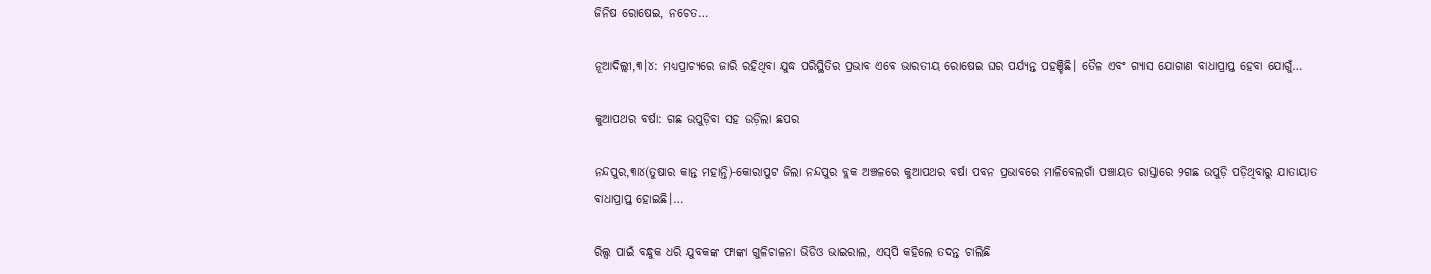ଜିନିଷ ରୋଷେଇ, ନଚେତ…

ନୂଆଦିଲ୍ଲୀ,୩।୪: ମଧ୍ୟପ୍ରାଚ୍ୟରେ ଜାରି ରହିଥିବା ଯୁଦ୍ଧ ପରିସ୍ଥିତିର ପ୍ରଭାବ ଏବେ ଭାରତୀୟ ରୋଷେଇ ଘର ପର୍ଯ୍ୟନ୍ତ ପହଞ୍ଚିଛି। ତୈଳ ଏବଂ ଗ୍ୟାସ ଯୋଗାଣ ବାଧାପ୍ରାପ୍ତ ହେବା ଯୋଗୁଁ…

କୁଆପଥର ବର୍ଷା: ଗଛ ଉପୁଡ଼ିବା ସହ ଉଡ଼ିଲା ଛପର

ନନ୍ଦପୁର,୩ା୪(ତୁଷାର କାନ୍ତ ମହାନ୍ତି)-କୋରାପୁଟ ଜିଲା ନନ୍ଦପୁର ବ୍ଲକ ଅଞ୍ଚଳରେ କୁଆପଥର ବର୍ଷା ପବନ ପ୍ରଭାବରେ ମାଳିବେଲଗାଁ ପଞ୍ଚାୟତ ରାସ୍ତାରେ ୨ଗଛ ଉପୁଡ଼ି ପଡ଼ିଥିବାରୁ ଯାତାୟାତ ବାଧାପ୍ରାପ୍ତ ହୋଇଛି।…

ରିଲ୍ସ ପାଇଁ ବନ୍ଧୁକ ଧରି ଯୁବକଙ୍କ ଫାଙ୍କା ଗୁଳିଚାଳନା ଭିଡିଓ ଭାଇରାଲ, ଏସ୍‌ପି କହିଲେ ତଦନ୍ତ ଚାଲିଛି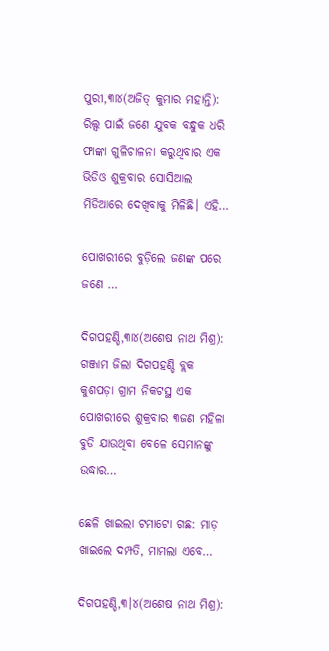ପୁରୀ,୩ା୪(ଅଜିତ୍‌ କୁମାର ମହାନ୍ତି): ରିଲ୍ସ ପାଇଁ ଜଣେ ଯୁବକ ବନ୍ଧୁକ ଧରି ଫାଙ୍କା ଗୁଳିଚାଳନା କରୁଥିବାର ଏକ ଭିଡିଓ ଶୁକ୍ରବାର ସୋସିଆଲ ମିଡିଆରେ ଦେଖିବାକୁ ମିଳିଛି। ଏହି…

ପୋଖରୀରେ ବୁଡ଼ିଲେ ଜଣଙ୍କ ପରେ ଜଣେ …

ଦିଗପହଣ୍ଡି,୩ା୪(ଅଶେଷ ନାଥ ମିଶ୍ର): ଗଞ୍ଜାମ ଜିଲା ଦିଗପହଣ୍ଡି ବ୍ଲକ କୁଶପଡ଼ା ଗ୍ରାମ ନିକଟସ୍ଥ ଏକ ପୋଖରୀରେ ଶୁକ୍ରବାର ୩ଜଣ ମହିଳା ବୁଡି ଯାଉଥିବା ବେଳେ ସେମାନଙ୍କୁ ଉଦ୍ଧାର…

ଛେଳି ଖାଇଲା ଟମାଟୋ ଗଛ: ମାଡ଼ ଖାଇଲେ ଦମ୍ପତି, ମାମଲା ଏବେ…

ଦିଗପହଣ୍ଡି,୩।୪(ଅଶେଷ ନାଥ ମିଶ୍ର):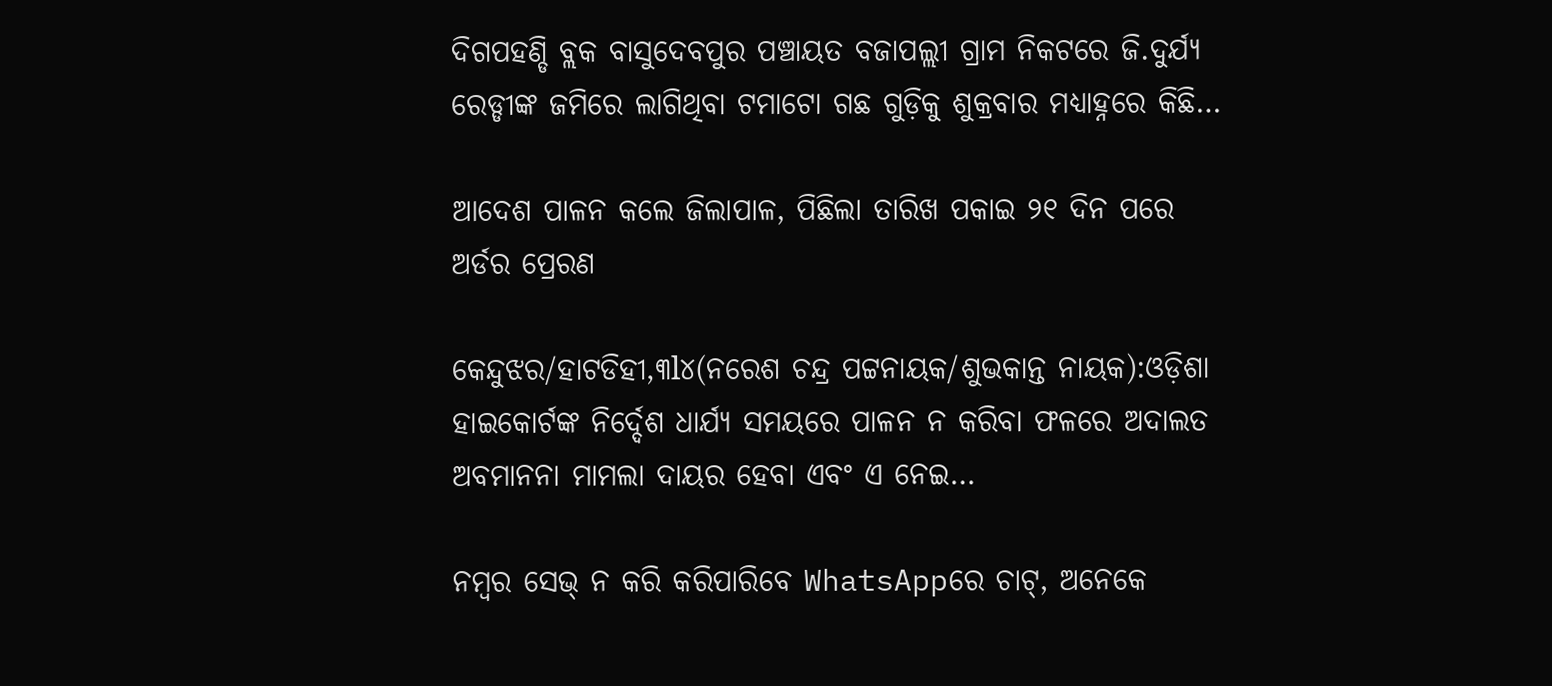ଦିଗପହଣ୍ଡି ବ୍ଲକ ବାସୁଦେବପୁର ପଞ୍ଚାୟତ ବଜାପଲ୍ଲୀ ଗ୍ରାମ ନିକଟରେ ଜି.ଦୁର୍ଯ୍ୟ ରେଡ୍ଡୀଙ୍କ ଜମିରେ ଲାଗିଥିବା ଟମାଟୋ ଗଛ ଗୁଡ଼ିକୁ ଶୁକ୍ରବାର ମଧ୍ୟାହ୍ନରେ କିଛି…

ଆଦେଶ ପାଳନ କଲେ ଜିଲାପାଳ, ପିଛିଲା ତାରିଖ ପକାଇ ୨୧ ଦିନ ପରେ ଅର୍ଡର ପ୍ରେରଣ

କେନ୍ଦୁଝର/ହାଟଡିହୀ,୩l୪(ନରେଶ ଚନ୍ଦ୍ର ପଟ୍ଟନାୟକ/ଶୁଭକାନ୍ତ ନାୟକ):ଓଡ଼ିଶା ହାଇକୋର୍ଟଙ୍କ ନିର୍ଦ୍ଦେଶ ଧାର୍ଯ୍ୟ ସମୟରେ ପାଳନ ନ କରିବା ଫଳରେ ଅଦାଲତ ଅବମାନନା ମାମଲା ଦାୟର ହେବା ଏବଂ ଏ ନେଇ…

ନମ୍ବର ସେଭ୍‌ ନ କରି କରିପାରିବେ WhatsAppରେ ଚାଟ୍‌, ଅନେକେ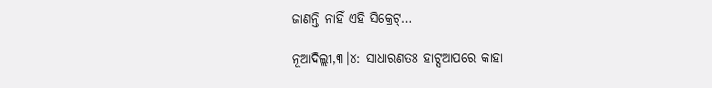ଜାଣନ୍ତି ନାହିଁ ଏହି ସିକ୍ରେଟ୍‌…

ନୂଆଦିଲ୍ଲୀ,୩।୪: ସାଧାରଣତଃ ହାଟ୍ସଆପରେ କାହା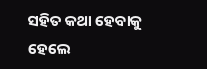ସହିତ କଥା ହେବାକୁ ହେଲେ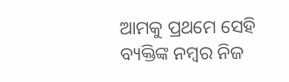ଆମକୁ ପ୍ରଥମେ ସେହି ବ୍ୟକ୍ତିଙ୍କ ନମ୍ବର ନିଜ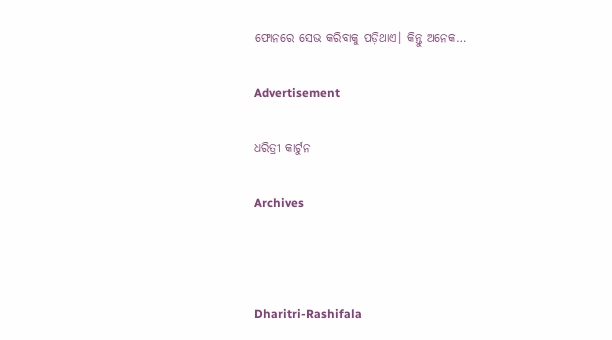ଫୋନରେ ସେଭ କରିବାକୁ ପଡ଼ିଥାଏ। କିନ୍ତୁ ଅନେକ…

Advertisement

ଧରିତ୍ରୀ କାର୍ଟୁନ

Archives



Dharitri-Rashifala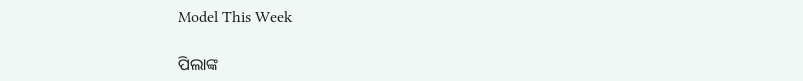Model This Week

ପିଲାଙ୍କ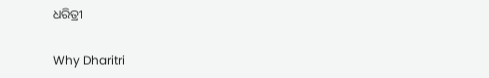ଧରିତ୍ରୀ

Why Dharitri